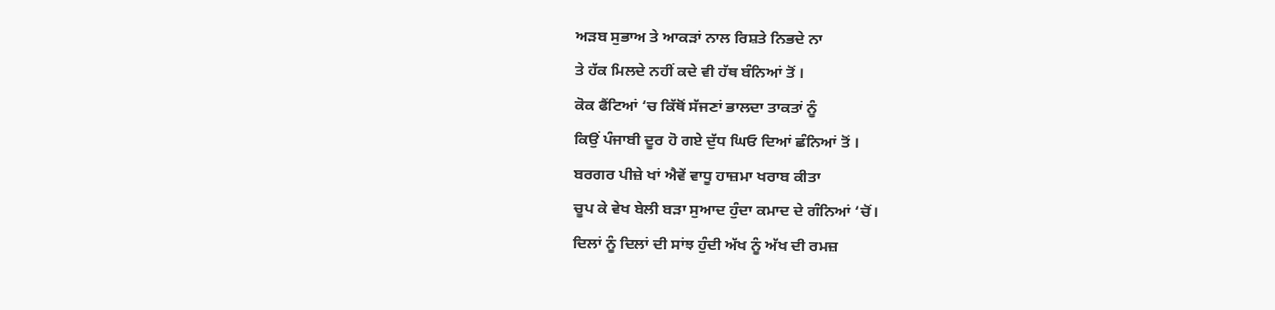ਅੜਬ ਸੁਭਾਅ ਤੇ ਆਕੜਾਂ ਨਾਲ ਰਿਸ਼ਤੇ ਨਿਭਦੇ ਨਾ
ਤੇ ਹੱਕ ਮਿਲਦੇ ਨਹੀਂ ਕਦੇ ਵੀ ਹੱਥ ਬੰਨਿਆਂ ਤੋਂ ।
ਕੋਕ ਫੈਂਟਿਆਂ ‘ਚ ਕਿੱਥੋਂ ਸੱਜਣਾਂ ਭਾਲਦਾ ਤਾਕਤਾਂ ਨੂੰ
ਕਿਉਂ ਪੰਜਾਬੀ ਦੂਰ ਹੋ ਗਏ ਦੁੱਧ ਘਿਓ ਦਿਆਂ ਛੰਨਿਆਂ ਤੋਂ ।
ਬਰਗਰ ਪੀਜ਼ੇ ਖਾਂ ਐਵੇਂ ਵਾਧੂ ਹਾਜ਼ਮਾ ਖਰਾਬ ਕੀਤਾ
ਚੂਪ ਕੇ ਵੇਖ ਬੇਲੀ ਬੜਾ ਸੁਆਦ ਹੁੰਦਾ ਕਮਾਦ ਦੇ ਗੰਨਿਆਂ ‘ਚੋਂ।
ਦਿਲਾਂ ਨੂੰ ਦਿਲਾਂ ਦੀ ਸਾਂਝ ਹੁੰਦੀ ਅੱਖ ਨੂੰ ਅੱਖ ਦੀ ਰਮਜ਼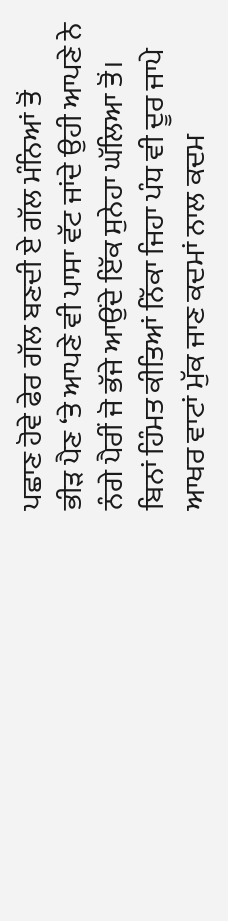ਪਛਾਣ ਹੋਵੇ ਫੇਰ ਗੱਲ ਬਣਦੀ ਏ ਗੱਲ ਮੰਨਿਆਂ ਤੋਂ
ਭੀੜ ਪੈਣ ‘ਤੇ ਆਪਣੇ ਵੀ ਪਾਸਾ ਵੱਟ ਜਾਂਦੇ ਉਹੀ ਆਪਣੇ ਨੇ
ਨੰਗੇ ਪੈਰੀਂ ਜੋ ਭੱਜੇ ਆਉਂਦੇ ਇੱਕ ਸੁਨੇਹਾ ਘੱਲਿਆ ਤੋਂ।
ਬਿਨਾਂ ਹਿੰਮਤ ਕੀਤਿਆਂ ਨਿੱਕਾ ਜਿਹਾ ਪੰਧ ਵੀ ਦੂਰ ਜਾਪੇ
ਆਖਰ ਵਾਟਾਂ ਮੁੱਕ ਜਾਣ ਕਦਮਾਂ ਨਾਲ ਕਦਮ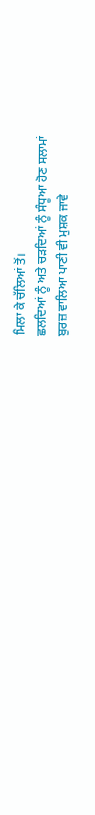ਮਿਲਾ ਕੇ ਚੱਲਿਆਂ ਤੋਂ।
ਛਲਦਿਆਂ ਨੂੰ ਅਤੇ ਚੜਦਿਆਂ ਨੂੰ ਸੰਧੂਆ ਹੋਣ ਸਲਾਮਾਂ
ਬੁਰਜ਼ ਵਾਲਿਆ ਪਾਣੀ ਵੀ ਮੁਸ਼ਕ ਜਾਵੇ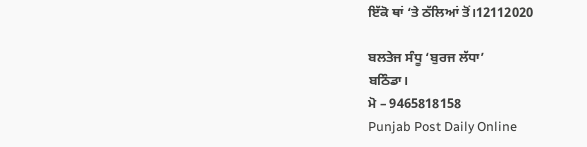ਇੱਕੋ ਥਾਂ ‘ਤੇ ਠੱਲਿਆਂ ਤੋਂ।12112020

ਬਲਤੇਜ ਸੰਧੂ ‘ਬੁਰਜ ਲੱਧਾ’
ਬਠਿੰਡਾ।
ਮੋ – 9465818158
Punjab Post Daily Online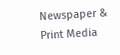Newspaper & Print Media